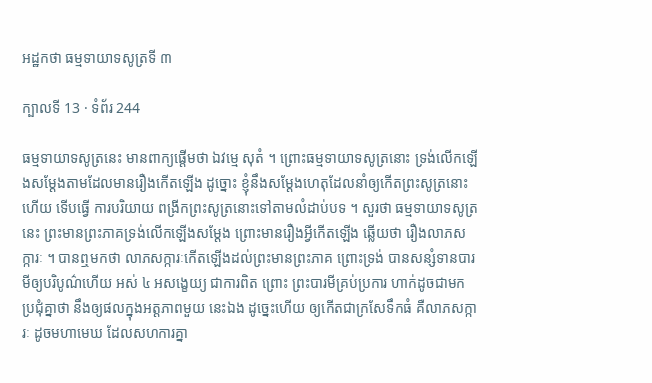អដ្ឋកថា ធម្មទាយាទសូត្រទី ៣

ក្បាលទី 13 · ទំព័រ 244

ធម្មទាយាទសូត្រនេះ មានពាក្យផ្តើមថា ឯវម្មេ សុតំ ។ ព្រោះធម្មទាយាទសូត្រនោះ ទ្រង់លើកឡើងសម្តែងតាមដែលមានរឿងកើតឡើង ដូច្នោះ ខ្ញុំនឹងសម្តែងហេតុដែលនាំឲ្យកើតព្រះសូត្រនោះហើយ ទើបធ្វើ ការបរិយាយ ពង្រីកព្រះសូត្រនោះទៅតាមលំដាប់បទ ។ សួរថា ធម្មទាយាទសូត្រនេះ ព្រះមានព្រះភាគទ្រង់លើកឡើងសម្តែង ព្រោះមានរឿងអ្វីកើតឡើង ឆ្លើយថា រឿងលាភសក្ការៈ ។ បានឮមកថា លាភសក្ការៈកើតឡើងដល់ព្រះមានព្រះភាគ ព្រោះទ្រង់ បានសន្សំទានបារមីឲ្យបរិបូណ៌ហើយ អស់ ៤ អសង្ខេយ្យ ជាការពិត ព្រោះ ព្រះបារមីគ្រប់ប្រការ ហាក់ដូចជាមកប្រជុំគ្នាថា នឹងឲ្យផលក្នុងអត្តភាពមួយ នេះឯង ដូច្នេះហើយ ឲ្យកើតជាក្រសែទឹកធំ គឺលាភសក្ការៈ ដូចមហាមេឃ ដែលសហការគ្នា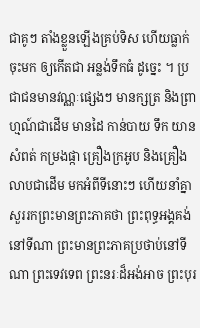ជាគូៗ តាំងខ្លួនឡើងគ្រប់ទិស ហើយធ្លាក់ចុះមក ឲ្យកើតជា អន្លង់ទឹកធំ ដូច្នេះ ។ ប្រជាជនមានវណ្ណៈផ្សេងៗ មានក្សត្រ និងព្រាហ្មណ៍ជាដើម មានដៃ កាន់បាយ ទឹក យាន សំពត់ កម្រងផ្កា គ្រឿងក្រអូប និងគ្រឿងលាបជាដើម មកអំពីទីនោះៗ ហើយនាំគ្នាសួររកព្រះមានព្រះភាគថា ព្រះពុទ្ធអង្គគង់នៅទីណា ព្រះមានព្រះភាគប្រថាប់នៅទីណា ព្រះទេវទេព ព្រះនរៈដ៏អង់អាច ព្រះបុរ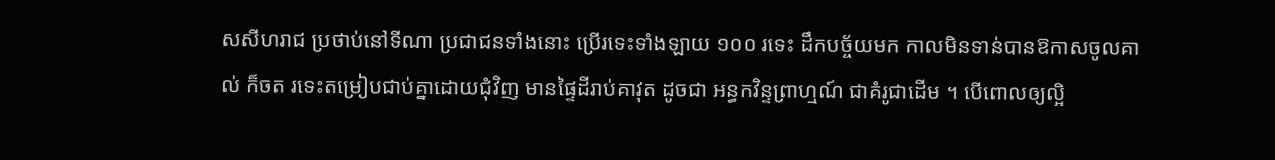សសីហរាជ ប្រថាប់នៅទីណា ប្រជាជនទាំងនោះ ប្រើរទេះទាំងឡាយ ១០០ រទេះ ដឹកបច្ច័យមក កាលមិនទាន់បានឱកាសចូលគាល់ ក៏ចត រទេះតម្រៀបជាប់គ្នាដោយជុំវិញ មានផ្ទៃដីរាប់គាវុត ដូចជា អន្ធកវិន្ទព្រាហ្មណ៍ ជាគំរូជាដើម ។ បើពោលឲ្យល្អិ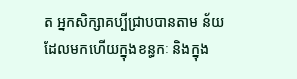ត អ្នកសិក្សាគប្បីជ្រាបបានតាម ន័យដែលមកហើយក្នុងខន្ធកៈ និងក្នុង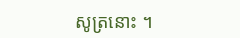សូត្រនោះ ។